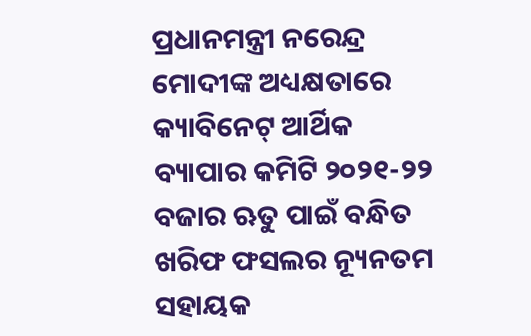ପ୍ରଧାନମନ୍ତ୍ରୀ ନରେନ୍ଦ୍ର ମୋଦୀଙ୍କ ଅଧ୍ୟକ୍ଷତାରେ କ୍ୟାବିନେଟ୍ ଆର୍ଥିକ ବ୍ୟାପାର କମିଟି ୨୦୨୧-୨୨ ବଜାର ଋତୁ ପାଇଁ ବନ୍ଧିତ ଖରିଫ ଫସଲର ନ୍ୟୂନତମ ସହାୟକ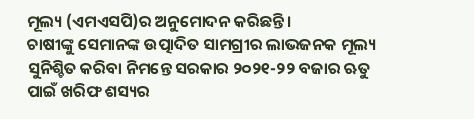ମୂଲ୍ୟ (ଏମଏସପି)ର ଅନୁମୋଦନ କରିଛନ୍ତି ।
ଚାଷୀଙ୍କୁ ସେମାନଙ୍କ ଉତ୍ପାଦିତ ସାମଗ୍ରୀର ଲାଭଜନକ ମୂଲ୍ୟ ସୁନିଶ୍ଚିତ କରିବା ନିମନ୍ତେ ସରକାର ୨୦୨୧-୨୨ ବଜାର ଋତୁ ପାଇଁ ଖରିଫ ଶସ୍ୟର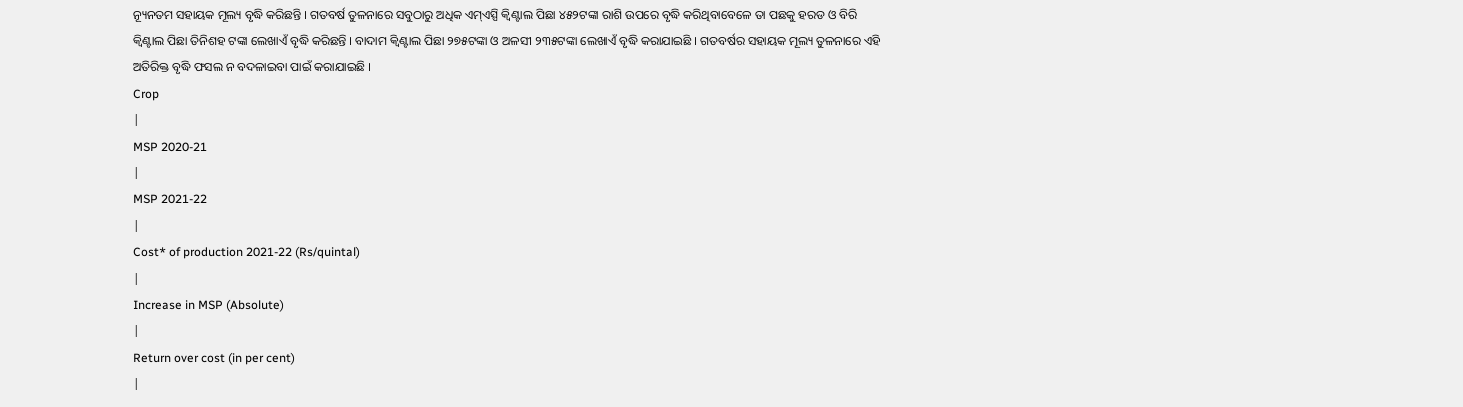ନ୍ୟୂନତମ ସହାୟକ ମୂଲ୍ୟ ବୃଦ୍ଧି କରିଛନ୍ତି । ଗତବର୍ଷ ତୁଳନାରେ ସବୁଠାରୁ ଅଧିକ ଏମ୍ଏସ୍ପି କ୍ୱିଣ୍ଟାଲ ପିଛା ୪୫୨ଟଙ୍କା ରାଶି ଉପରେ ବୃଦ୍ଧି କରିଥିବାବେଳେ ତା ପଛକୁ ହରଡ ଓ ବିରି କ୍ୱିଣ୍ଟାଲ ପିଛା ତିନିଶହ ଟଙ୍କା ଲେଖାଏଁ ବୃଦ୍ଧି କରିଛନ୍ତି । ବାଦାମ କ୍ୱିଣ୍ଟାଲ ପିଛା ୨୭୫ଟଙ୍କା ଓ ଅଳସୀ ୨୩୫ଟଙ୍କା ଲେଖାଏଁ ବୃଦ୍ଧି କରାଯାଇଛି । ଗତବର୍ଷର ସହାୟକ ମୂଲ୍ୟ ତୁଳନାରେ ଏହି ଅତିରିକ୍ତ ବୃଦ୍ଧି ଫସଲ ନ ବଦଳାଇବା ପାଇଁ କରାଯାଇଛି ।
Crop
|
MSP 2020-21
|
MSP 2021-22
|
Cost* of production 2021-22 (Rs/quintal)
|
Increase in MSP (Absolute)
|
Return over cost (in per cent)
|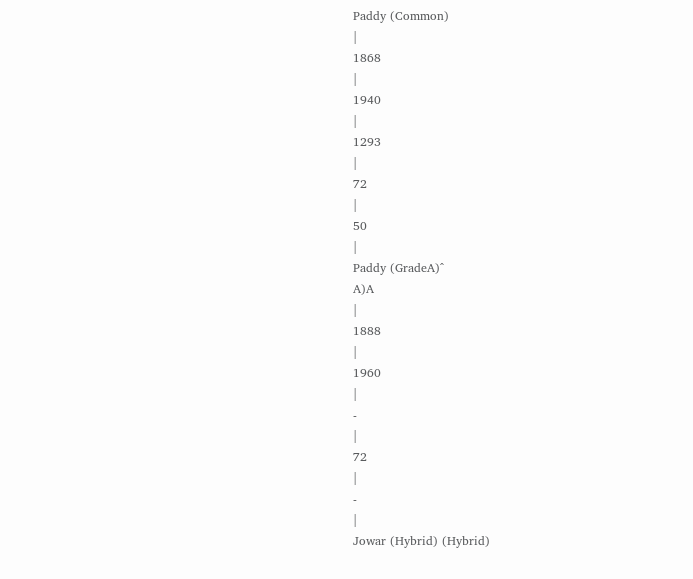Paddy (Common)
|
1868
|
1940
|
1293
|
72
|
50
|
Paddy (GradeA)^
A)A
|
1888
|
1960
|
-
|
72
|
-
|
Jowar (Hybrid) (Hybrid)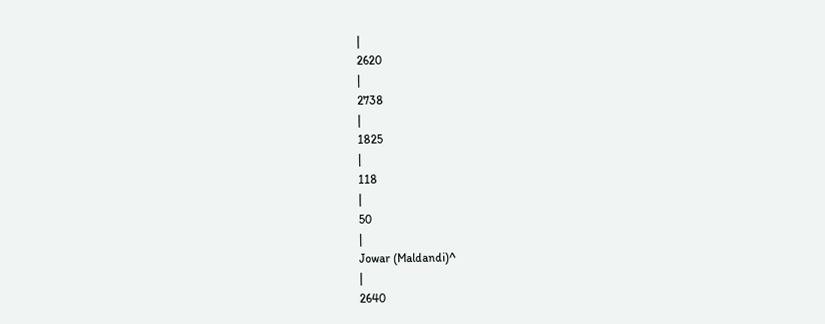|
2620
|
2738
|
1825
|
118
|
50
|
Jowar (Maldandi)^
|
2640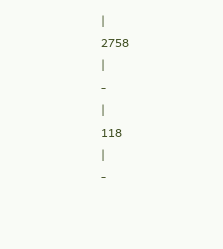|
2758
|
-
|
118
|
-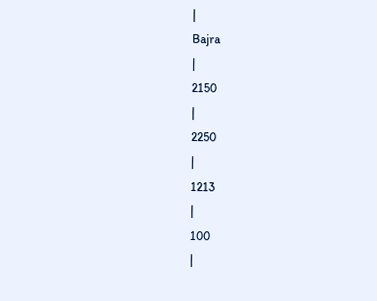|
Bajra
|
2150
|
2250
|
1213
|
100
|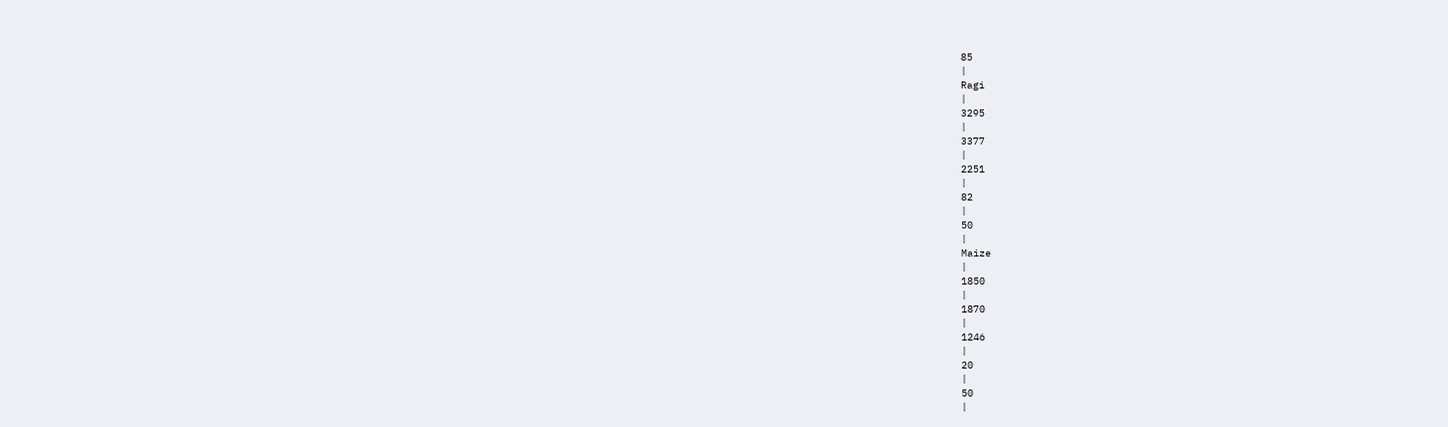85
|
Ragi
|
3295
|
3377
|
2251
|
82
|
50
|
Maize
|
1850
|
1870
|
1246
|
20
|
50
|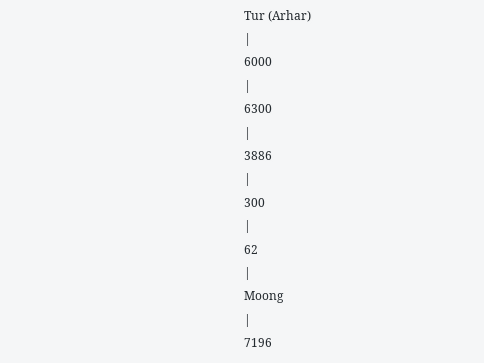Tur (Arhar)
|
6000
|
6300
|
3886
|
300
|
62
|
Moong
|
7196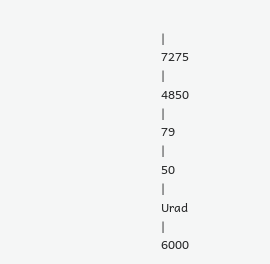|
7275
|
4850
|
79
|
50
|
Urad
|
6000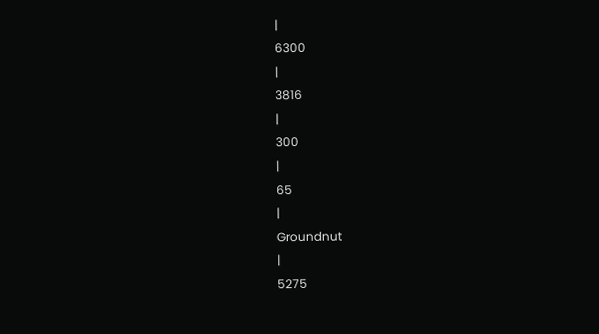|
6300
|
3816
|
300
|
65
|
Groundnut
|
5275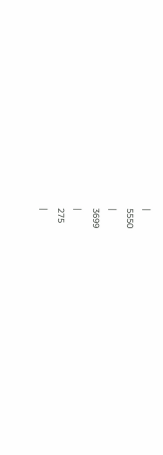|
5550
|
3699
|
275
|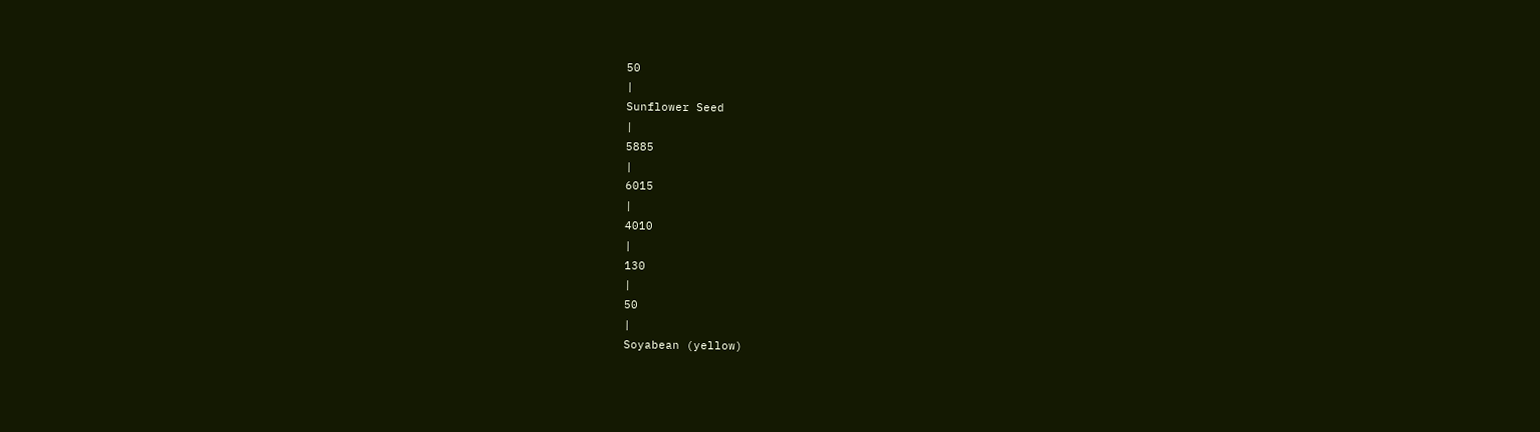50
|
Sunflower Seed
|
5885
|
6015
|
4010
|
130
|
50
|
Soyabean (yellow)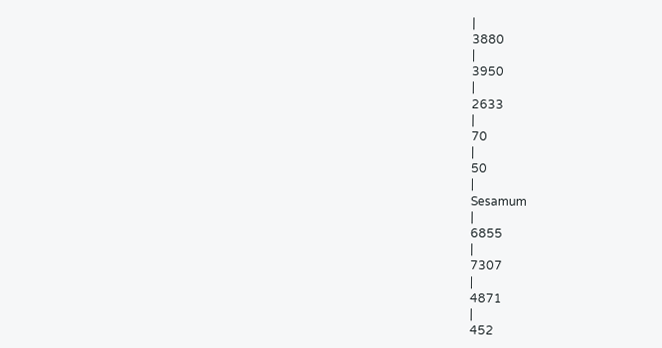|
3880
|
3950
|
2633
|
70
|
50
|
Sesamum
|
6855
|
7307
|
4871
|
452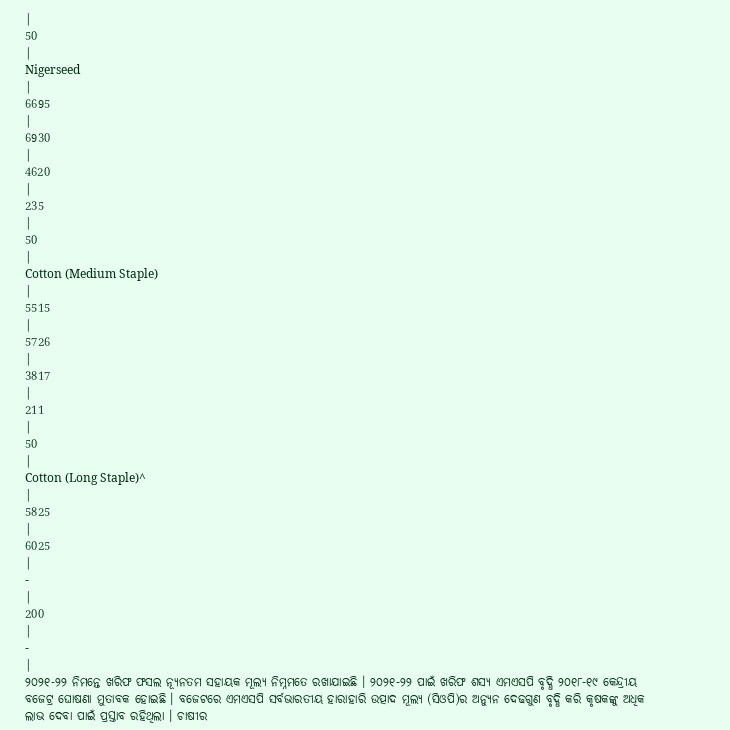|
50
|
Nigerseed
|
6695
|
6930
|
4620
|
235
|
50
|
Cotton (Medium Staple)
|
5515
|
5726
|
3817
|
211
|
50
|
Cotton (Long Staple)^
|
5825
|
6025
|
-
|
200
|
-
|
୨୦୨୧-୨୨ ନିମନ୍ତେ ଖରିଫ ଫସଲ ନ୍ୟୂନତମ ସହାୟକ ମୂଲ୍ୟ ନିମ୍ନମତେ ରଖାଯାଇଛି । ୨୦୨୧-୨୨ ପାଇଁ ଖରିଫ ଶସ୍ୟ ଏମଏସପି ବୃଦ୍ଧି ୨୦୧୮-୧୯ କେନ୍ଦ୍ରୀୟ ବଜେଟ୍ର ଘୋଷଣା ମୁତାବକ ହୋଇଛି । ବଜେଟରେ ଏମଏସପି ସର୍ବଭାରତୀୟ ହାରାହାରି ଉତ୍ପାଦ ମୂଲ୍ୟ (ସିଓପି)ର ଅନ୍ୟୁନ ଦେଢଗୁଣ ବୃଦ୍ଧି କରି କୃଷକଙ୍କୁ ଅଧିକ ଲାଭ ଦେବା ପାଇଁ ପ୍ରସ୍ତାବ ରହିଥିଲା । ଚାଷୀର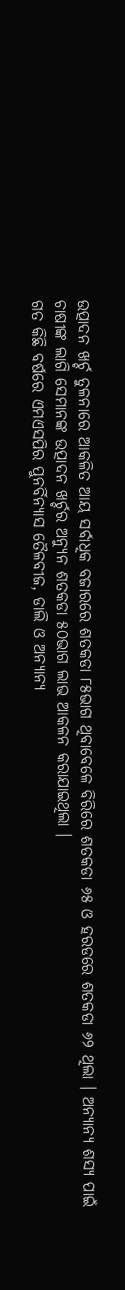ଉତ୍ପାଦନ ଖର୍ଚ୍ଚ ତୁଳନାରେ ଆକଳିତ ଆୟ ସର୍ବାଧିକ ବଜାରରେ ଶତକଡା ୮୫ଭାଗ ଥିବାବେଳେ ବିରିରେ ଶତକଡା ୬୫ ଓ ହରଡରେ ଶତକଡା ୬୨ ଥିଲା । ଅନ୍ୟାନ୍ୟ ଶସ୍ୟ ପାଇଁ ଚାଷୀଙ୍କ ଲାଗି ସେମାନଙ୍କ ଉତ୍ପାଦନ ଖର୍ଚ୍ଚର ଅନ୍ୟୁନ ଶତକଡା ୫୦ଭାଗ ଲାଭ ଆକଳନ କରାଯାଇଥିଲା ।
ଗତ କିଛି ବର୍ଷରେ ଏମଏସପିର ପୁନର୍ବିନ୍ୟାସ ତୈଳବୀଜ, ଡାଲି ଓ ଅନ୍ୟାନ୍ୟ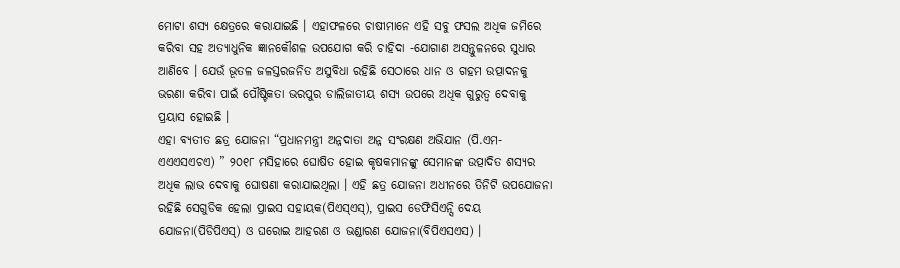ମୋଟା ଶସ୍ୟ କ୍ଷେତ୍ରରେ କରାଯାଇଛି । ଏହାଫଳରେ ଚାଷୀମାନେ ଏହି ସବୁ ଫସଲ ଅଧିକ ଜମିରେ କରିବା ସହ ଅତ୍ୟାଧୁନିକ ଜ୍ଞାନକୌଶଳ ଉପଯୋଗ କରି ଚାହିଦା -ଯୋଗାଣ ଅସନ୍ତୁଳନରେ ସୁଧାର ଆଣିବେ । ଯେଉଁ ଭୂତଳ ଜଳସ୍ତରଜନିତ ଅସୁବିଧା ରହିଛି ସେଠାରେ ଧାନ ଓ ଗହମ ଉତ୍ପାଦନକୁ ଭରଣା କରିବା ପାଇଁ ପୌଷ୍ଟିକତା ଭରପୁର ଡାଲିଜାତୀୟ ଶସ୍ୟ ଉପରେ ଅଧିକ ଗୁରୁତ୍ୱ ଦେବାକୁ ପ୍ରୟାସ ହୋଇଛି ।
ଏହା ବ୍ୟତୀତ ଛତ୍ର ଯୋଜନା “ପ୍ରଧାନମନ୍ତ୍ରୀ ଅନ୍ନଦାତା ଅନ୍ନ ସଂରକ୍ଷଣ ଅଭିଯାନ (ପି.ଏମ-ଏଏଏସଏଚଏ) ” ୨୦୧୮ ମସିହାରେ ଘୋଷିତ ହୋଇ କୃଷକମାନଙ୍କୁ ସେମାନଙ୍କ ଉତ୍ପାଦିତ ଶସ୍ୟର ଅଧିକ ଲାଭ ଦେବାକୁ ଘୋଷଣା କରାଯାଇଥିଲା । ଏହି ଛତ୍ର ଯୋଜନା ଅଧୀନରେ ତିନିଟି ଉପଯୋଜନା ରହିଛି ସେଗୁଡିକ ହେଲା ପ୍ରାଇସ ସହାୟକ(ପିଏସ୍ଏସ୍), ପ୍ରାଇସ ଡେଫିସିଏନ୍ସି ଦେୟ ଯୋଜନା(ପିଡିପିଏସ୍) ଓ ଘରୋଇ ଆହରଣ ଓ ଭଣ୍ଡାରଣ ଯୋଜନା(ବିପିଏସଏସ) ।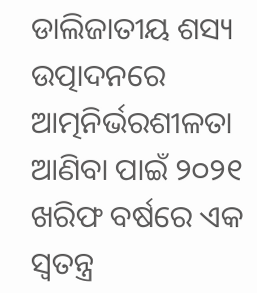ଡାଲିଜାତୀୟ ଶସ୍ୟ ଉତ୍ପାଦନରେ ଆତ୍ମନିର୍ଭରଶୀଳତା ଆଣିବା ପାଇଁ ୨୦୨୧ ଖରିଫ ବର୍ଷରେ ଏକ ସ୍ୱତନ୍ତ୍ର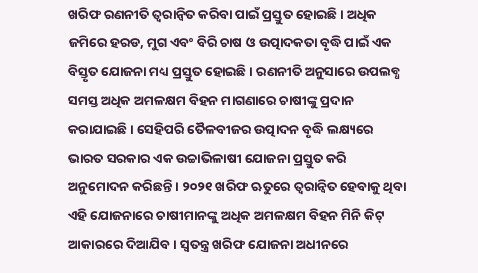ଖରିଫ ରଣନୀତି ତ୍ୱରାନ୍ୱିତ କରିବା ପାଇଁ ପ୍ରସ୍ତୁତ ହୋଇଛି । ଅଧିକ ଜମିରେ ହରଡ, ମୁଗ ଏବଂ ବିରି ଚାଷ ଓ ଉତ୍ପାଦକତା ବୃଦ୍ଧି ପାଇଁ ଏକ ବିସ୍ତୃତ ଯୋଜନା ମଧ୍ୟ ପ୍ରସ୍ତୁତ ହୋଇଛି । ରଣନୀତି ଅନୁସାରେ ଉପଲବ୍ଧ ସମସ୍ତ ଅଧିକ ଅମଳକ୍ଷମ ବିହନ ମାଗଣାରେ ଚାଷୀଙ୍କୁ ପ୍ରଦାନ କରାଯାଇଛି । ସେହିପରି ତୈଳବୀଜର ଉତ୍ପାଦନ ବୃଦ୍ଧି ଲକ୍ଷ୍ୟରେ ଭାରତ ସରକାର ଏକ ଉଚ୍ଚାଭିଳାଷୀ ଯୋଜନା ପ୍ରସ୍ତୁତ କରି ଅନୁମୋଦନ କରିଛନ୍ତି । ୨୦୨୧ ଖରିଫ ଋତୁରେ ତ୍ୱରାନ୍ୱିତ ହେବାକୁ ଥିବା ଏହି ଯୋଜନାରେ ଚାଷୀମାନଙ୍କୁ ଅଧିକ ଅମଳକ୍ଷମ ବିହନ ମିନି କିଟ୍ ଆକାରରେ ଦିଆଯିବ । ସ୍ୱତନ୍ତ୍ର ଖରିଫ ଯୋଜନା ଅଧୀନରେ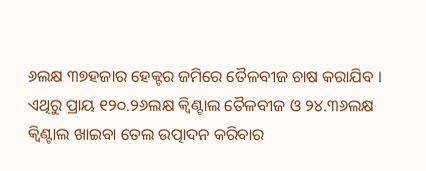୬ଲକ୍ଷ ୩୭ହଜାର ହେକ୍ଟର ଜମିରେ ତୈଳବୀଜ ଚାଷ କରାଯିବ । ଏଥିରୁ ପ୍ରାୟ ୧୨୦.୨୬ଲକ୍ଷ କ୍ୱିଣ୍ଟାଲ ତୈଳବୀଜ ଓ ୨୪.୩୬ଲକ୍ଷ କ୍ୱିଣ୍ଟାଲ ଖାଇବା ତେଲ ଉତ୍ପାଦନ କରିବାର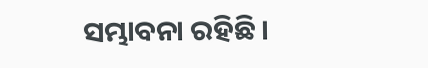ସମ୍ଭାବନା ରହିଛି ।